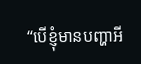“បើខ្ញុំមានបញ្ហាអី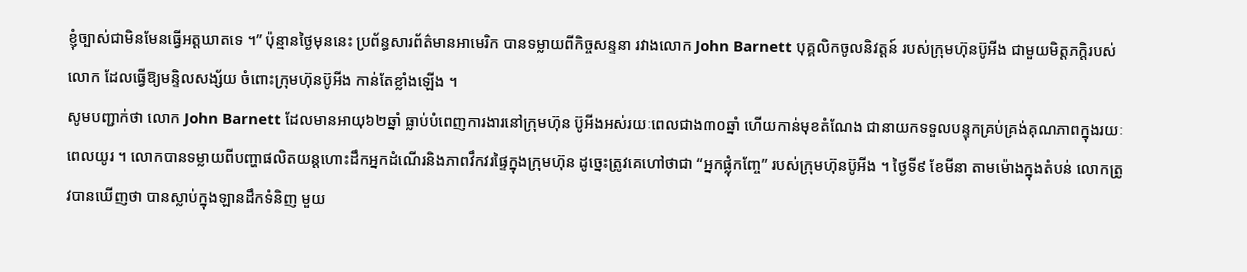ខ្ញុំច្បាស់ជាមិនមែនធ្វើអត្តឃាតទេ ។” ប៉ុន្មានថ្ងៃមុននេះ ប្រព័ន្ធសារព័ត៌មានអាមេរិក បានទម្លាយពីកិច្ចសន្ទនា រវាងលោក John Barnett បុគ្គលិកចូលនិវត្តន៍ របស់ក្រុមហ៊ុនប៊ូអីង ជាមួយមិត្តភក្ដិរបស់លោក ដែលធ្វើឱ្យមន្ទិលសង្ស័យ ចំពោះក្រុមហ៊ុនប៊ូអីង កាន់តែខ្លាំងឡើង ។
សូមបញ្ជាក់ថា លោក John Barnett ដែលមានអាយុ៦២ឆ្នាំ ធ្លាប់បំពេញការងារនៅក្រុមហ៊ុន ប៊ូអីងអស់រយៈពេលជាង៣០ឆ្នាំ ហើយកាន់មុខតំណែង ជានាយកទទួលបន្ទុកគ្រប់គ្រង់គុណភាពក្នុងរយៈពេលយូរ ។ លោកបានទម្លាយពីបញ្ហាផលិតយន្តហោះដឹកអ្នកដំណើរនិងភាពវឹកវរផ្ទៃក្នុងក្រុមហ៊ុន ដូច្នេះត្រូវគេហៅថាជា “អ្នកផ្លុំកញ្ចែ” របស់ក្រុមហ៊ុនប៊ូអីង ។ ថ្ងៃទី៩ ខែមីនា តាមម៉ោងក្នុងតំបន់ លោកត្រូវបានឃើញថា បានស្លាប់ក្នុងឡានដឹកទំនិញ មួយ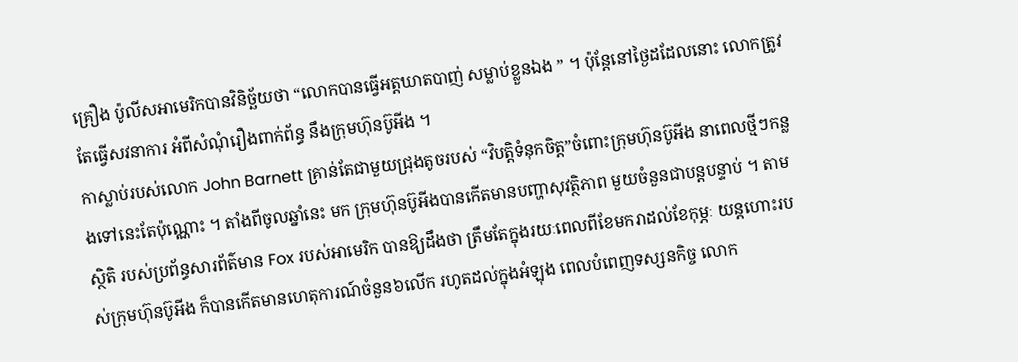គ្រឿង ប៉ូលីសអាមេរិកបានវិនិច្ឆ័យថា “លោកបានធ្វើអត្តឃាតបាញ់ សម្លាប់ខ្លួនឯង ” ។ ប៉ុន្តែនៅថ្ងៃដដែលនោះ លោកត្រូវតែធ្វើសវនាការ អំពីសំណុំរឿងពាក់ព័ន្ធ នឹងក្រុមហ៊ុនប៊ូអីង ។
កាស្លាប់របស់លោក John Barnett គ្រាន់តែជាមួយជ្រុងតូចរបស់ “វិបតិ្តទំនុកចិត្ត”ចំពោះក្រុមហ៊ុនប៊ូអីង នាពេលថ្មីៗកន្លងទៅនេះតែប៉ុណ្ណោះ ។ តាំងពីចូលឆ្នាំនេះ មក ក្រុមហ៊ុនប៊ូអីងបានកើតមានបញ្ហាសុវត្ថិភាព មួយចំនួនជាបន្តបន្ទាប់ ។ តាមស្ថិតិ របស់ប្រព័ន្ធសារព័ត៌មាន Fox របស់អាមេរិក បានឱ្យដឹងថា ត្រឹមតែក្នុងរយៈពេលពីខែមករាដល់ខែកុម្ភៈ យន្តហោះរបស់ក្រុមហ៊ុនប៊ូអីង ក៏បានកើតមានហេតុការណ៍ចំនួន៦លើក រហូតដល់ក្នុងអំឡុង ពេលបំពេញទស្សនកិច្ច លោក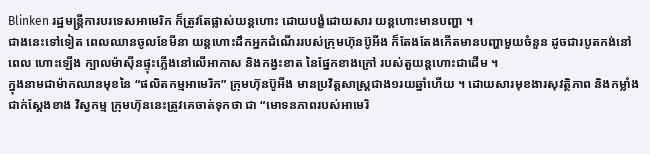Blinken រដ្ឋមន្ត្រីការបរទេសអាមេរិក ក៏ត្រូវតែផ្លាស់យន្តហោះ ដោយបង្ខំដោយសារ យន្តហោះមានបញ្ហា ។
ជាងនេះទៅទៀត ពេលឈានចូលខែមីនា យន្តហោះដឹកអ្នកដំណើររបស់ក្រុមហ៊ុនប៊ូអីង ក៏តែងតែងកើតមានបញ្ហាមួយចំនួន ដូចជារបូតកង់នៅពេល ហោះឡើង ក្បាលម៉ាស៊ីនផ្ទុះភ្លើងនៅលើអាកាស និងកង្វះខាត នៃផ្នែកខាងក្រៅ របស់តួយន្តហោះជាដើម ។
ក្នុងនាមជាម៉ាកឈានមុខនៃ “ផលិតកម្មអាមេរិក” ក្រុមហ៊ុនប៊ូអីង មានប្រវិត្តសាស្ត្រជាង១រយឆ្នាំហើយ ។ ដោយសារមុខងារសុវត្ថិភាព និងកម្លាំងជាក់ស្តែងខាង វិស្វកម្ម ក្រុមហ៊ុននេះត្រូវគេចាត់ទុកថា ជា “មោទនភាពរបស់អាមេរិ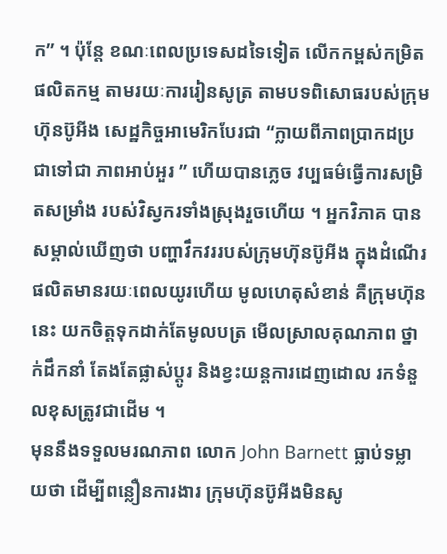ក” ។ ប៉ុន្តែ ខណៈពេលប្រទេសដទៃទៀត លើកកម្ពស់កម្រិតផលិតកម្ម តាមរយៈការរៀនសូត្រ តាមបទពិសោធរបស់ក្រុមហ៊ុនប៊ូអីង សេដ្ឋកិច្ចអាមេរិកបែរជា “ក្លាយពីភាពប្រាកដប្រជាទៅជា ភាពអាប់អួរ ” ហើយបានភ្លេច វប្បធម៌ធ្វើការសម្រិតសម្រាំង របស់វិស្វករទាំងស្រុងរួចហើយ ។ អ្នកវិភាគ បានសម្គាល់ឃើញថា បញ្ហាវឹកវររបស់ក្រុមហ៊ុនប៊ូអីង ក្នុងដំណើរផលិតមានរយៈពេលយូរហើយ មូលហេតុសំខាន់ គឺក្រុមហ៊ុននេះ យកចិត្តទុកដាក់តែមូលបត្រ មើលស្រាលគុណភាព ថ្នាក់ដឹកនាំ តែងតែផ្លាស់ប្តូរ និងខ្វះយន្តការដេញដោល រកទំនួលខុសត្រូវជាដើម ។
មុននឹងទទួលមរណភាព លោក John Barnett ធ្លាប់ទម្លាយថា ដើម្បីពន្លឿនការងារ ក្រុមហ៊ុនប៊ូអីងមិនសូ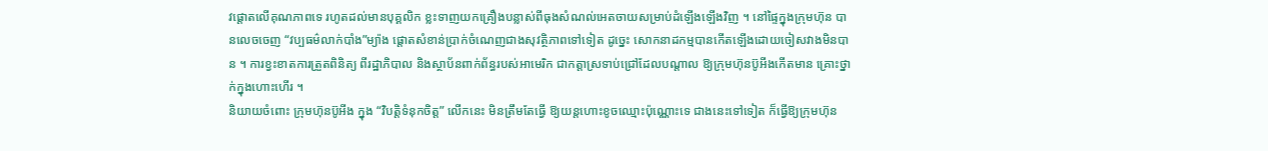វផ្ដោតលើគុណភាពទេ រហូតដល់មានបុគ្គលិក ខ្លះទាញយកគ្រឿងបន្លាស់ពីធុងសំណល់អេតចាយសម្រាប់ដំឡើងឡើងវិញ ។ នៅផ្ទៃក្នុងក្រុមហ៊ុន បានលេចចេញ “វប្បធម៌លាក់បាំង”ម្យ៉ាង ផ្តោតសំខាន់ប្រាក់ចំណេញជាងសុវត្ថិភាពទៅទៀត ដូច្នេះ សោកនាដកម្មបានកើតឡើងដោយចៀសវាងមិនបាន ។ ការខ្វះខាតការត្រួតពិនិត្យ ពីរដ្ឋាភិបាល និងស្ថាប័នពាក់ព័ន្ធរបស់អាមេរិក ជាកត្តាស្រទាប់ជ្រៅដែលបណ្តាល ឱ្យក្រុមហ៊ុនប៊ូអីងកើតមាន គ្រោះថ្នាក់ក្នុងហោះហើរ ។
និយាយចំពោះ ក្រុមហ៊ុនប៊ូអីង ក្នុង “វិបតិ្តទំនុកចិត្ត” លើកនេះ មិនត្រឹមតែធ្វើ ឱ្យយន្តហោះខូចឈ្មោះប៉ុណ្ណោះទេ ជាងនេះទៅទៀត ក៏ធ្វើឱ្យក្រុមហ៊ុន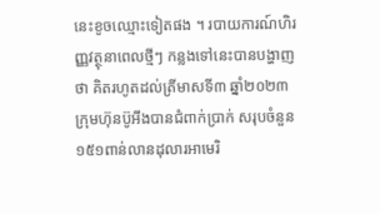នេះខូចឈ្មោះទៀតផង ។ របាយការណ៍ហិរញ្ញវត្ថុនាពេលថ្មីៗ កន្លងទៅនេះបានបង្ហាញថា គិតរហូតដល់ត្រីមាសទី៣ ឆ្នាំ២០២៣ ក្រុមហ៊ុនប៊ូអីងបានជំពាក់ប្រាក់ សរុបចំនួន១៥១ពាន់លានដុលារអាមេរិ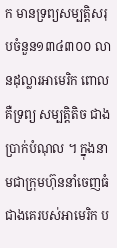ក មានទ្រព្យសម្បតិ្តសរុបចំនួន១៣៤៣០០ លានដុល្លារអាមេរិក ពោលគឺទ្រព្យ សម្បតិ្តតិច ជាងប្រាក់បំណុល ។ ក្នុងនាមជាក្រុមហ៊ុននាំចេញធំ ជាងគេរបស់អាមេរិក ប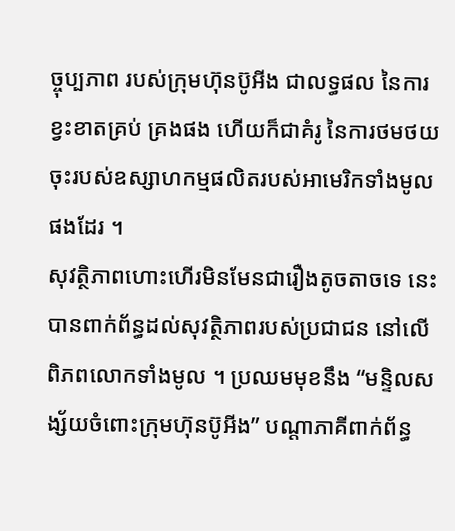ច្ចុប្បភាព របស់ក្រុមហ៊ុនប៊ូអីង ជាលទ្ធផល នៃការខ្វះខាតគ្រប់ គ្រងផង ហើយក៏ជាគំរូ នៃការថមថយចុះរបស់ឧស្សាហកម្មផលិតរបស់អាមេរិកទាំងមូលផងដែរ ។
សុវត្ថិភាពហោះហើរមិនមែនជារឿងតូចតាចទេ នេះបានពាក់ព័ន្ធដល់សុវត្ថិភាពរបស់ប្រជាជន នៅលើពិភពលោកទាំងមូល ។ ប្រឈមមុខនឹង “មន្ទិលសង្ស័យចំពោះក្រុមហ៊ុនប៊ូអីង” បណ្តាភាគីពាក់ព័ន្ធ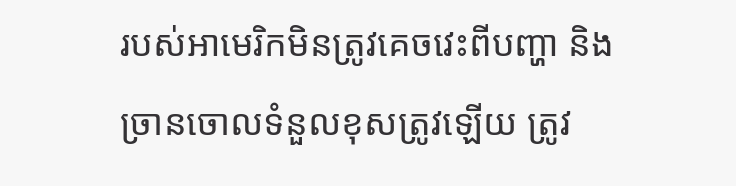របស់អាមេរិកមិនត្រូវគេចវេះពីបញ្ហា និងច្រានចោលទំនួលខុសត្រូវឡើយ ត្រូវ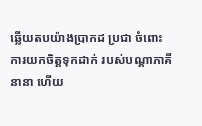ឆ្លើយតបយ៉ាងប្រាកដ ប្រជា ចំពោះការយកចិត្តទុកដាក់ របស់បណ្តាភាគីនានា ហើយ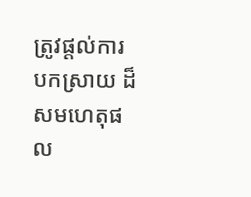ត្រូវផ្តល់ការបកស្រាយ ដ៏សមហេតុផល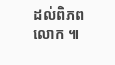ដល់ពិភពលោក ៕